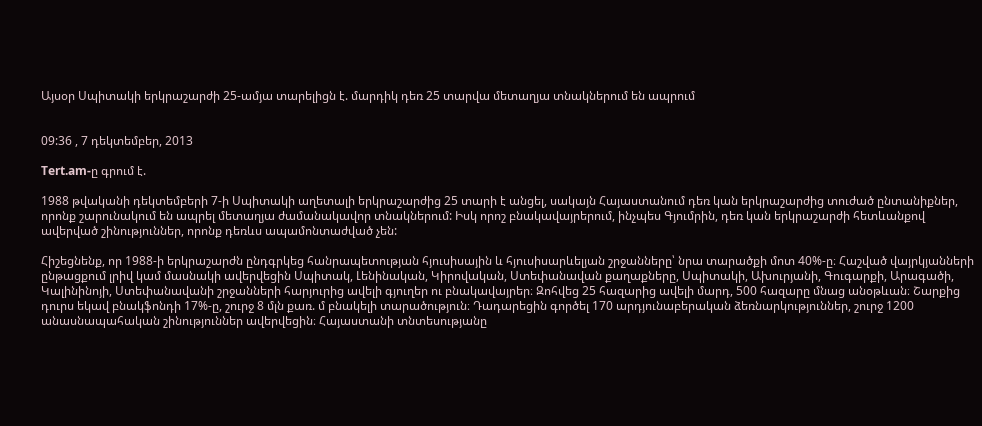Այսօր Սպիտակի երկրաշարժի 25-ամյա տարելիցն է. մարդիկ դեռ 25 տարվա մետաղյա տնակներում են ապրում


09:36 , 7 դեկտեմբեր, 2013

Tert.am-ը գրում է.

1988 թվականի դեկտեմբերի 7-ի Սպիտակի աղետալի երկրաշարժից 25 տարի է անցել, սակայն Հայաստանում դեռ կան երկրաշարժից տուժած ընտանիքներ, որոնք շարունակում են ապրել մետաղյա ժամանակավոր տնակներում: Իսկ որոշ բնակավայրերում, ինչպես Գյումրին, դեռ կան երկրաշարժի հետևանքով ավերված շինություններ, որոնք դեռևս ապամոնտաժված չեն:

Հիշեցնենք, որ 1988-ի երկրաշարժն ընդգրկեց հանրապետության հյուսիսային և հյուսիսարևելյան շրջանները՝ նրա տարածքի մոտ 40%-ը։ Հաշված վայրկյանների ընթացքում լրիվ կամ մասնակի ավերվեցին Սպիտակ, Լենինական, Կիրովական, Ստեփանավան քաղաքները, Սպիտակի, Ախուրյանի, Գուգարքի, Արագածի, Կալինինոյի, Ստեփանավանի շրջանների հարյուրից ավելի գյուղեր ու բնակավայրեր։ Զոհվեց 25 հազարից ավելի մարդ, 500 հազարը մնաց անօթևան։ Շարքից դուրս եկավ բնակֆոնդի 17%-ը, շուրջ 8 մլն քառ. մ բնակելի տարածություն։ Դադարեցին գործել 170 արդյունաբերական ձեռնարկություններ, շուրջ 1200 անասնապահական շինություններ ավերվեցին։ Հայաստանի տնտեսությանը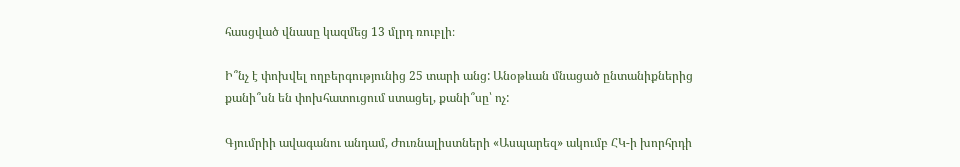հասցված վնասը կազմեց 13 մլրդ ռուբլի։

Ի՞նչ է փոխվել ողբերգությունից 25 տարի անց: Անօթևան մնացած ընտանիքներից քանի՞սն են փոխհատուցում ստացել, քանի՞սը՝ ոչ:

Գյումրիի ավագանու անդամ, Ժուռնալիստների «Ասպարեզ» ակումբ ՀԿ-ի խորհրդի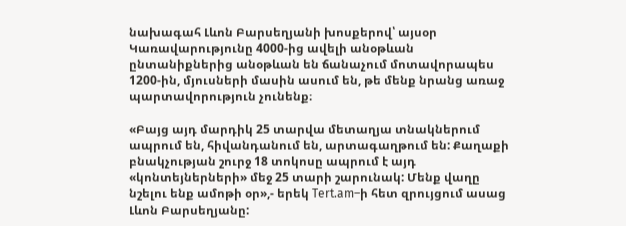նախագահ Լևոն Բարսեղյանի խոսքերով՝ այսօր Կառավարությունը 4000-ից ավելի անօթևան ընտանիքներից անօթևան են ճանաչում մոտավորապես 1200-ին, մյուսների մասին ասում են, թե մենք նրանց առաջ պարտավորություն չունենք։

«Բայց այդ մարդիկ 25 տարվա մետաղյա տնակներում ապրում են, հիվանդանում են, արտագաղթում են: Քաղաքի բնակչության շուրջ 18 տոկոսը ապրում է այդ «կոնտեյներների» մեջ 25 տարի շարունակ: Մենք վաղը նշելու ենք ամոթի օր»,- երեկ Tert.am–ի հետ զրույցում ասաց Լևոն Բարսեղյանը: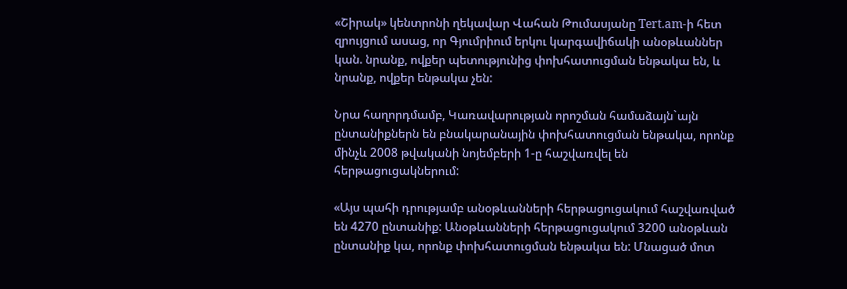«Շիրակ» կենտրոնի ղեկավար Վահան Թումասյանը Tert.am-ի հետ զրույցում ասաց, որ Գյումրիում երկու կարգավիճակի անօթևաններ կան. նրանք, ովքեր պետությունից փոխհատուցման ենթակա են, և նրանք, ովքեր ենթակա չեն:

Նրա հաղորդմամբ, Կառավարության որոշման համաձայն`այն ընտանիքներն են բնակարանային փոխհատուցման ենթակա, որոնք մինչև 2008 թվականի նոյեմբերի 1-ը հաշվառվել են հերթացուցակներում:

«Այս պահի դրությամբ անօթևանների հերթացուցակում հաշվառված են 4270 ընտանիք: Անօթևանների հերթացուցակում 3200 անօթևան ընտանիք կա, որոնք փոխհատուցման ենթակա են: Մնացած մոտ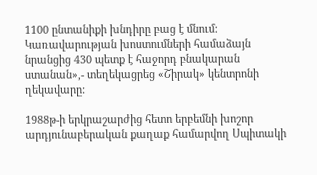1100 ընտանիքի խնդիրը բաց է մնում: Կառավարության խոստումների համաձայն նրանցից 430 պետք է հաջորդ բնակարան ստանան»,- տեղեկացրեց «Շիրակ» կենտրոնի ղեկավարը:

1988թ-ի երկրաշարժից հետո երբեմնի խոշոր արդյունաբերական քաղաք համարվող Սպիտակի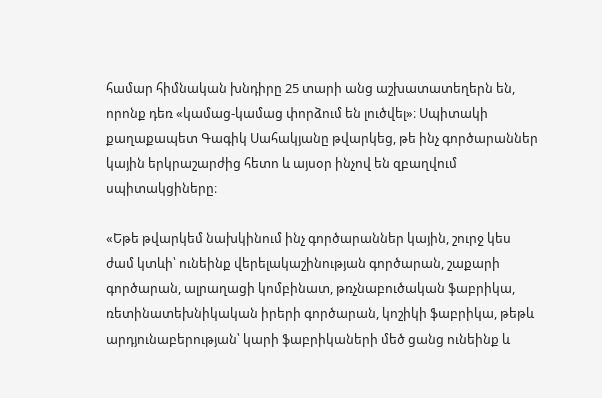համար հիմնական խնդիրը 25 տարի անց աշխատատեղերն են, որոնք դեռ «կամաց-կամաց փորձում են լուծվել»։ Սպիտակի քաղաքապետ Գագիկ Սահակյանը թվարկեց, թե ինչ գործարաններ կային երկրաշարժից հետո և այսօր ինչով են զբաղվում սպիտակցիները։

«Եթե թվարկեմ նախկինում ինչ գործարաններ կային, շուրջ կես ժամ կտևի՝ ունեինք վերելակաշինության գործարան, շաքարի գործարան, ալրաղացի կոմբինատ, թռչնաբուծական ֆաբրիկա, ռետինատեխնիկական իրերի գործարան, կոշիկի ֆաբրիկա, թեթև արդյունաբերության՝ կարի ֆաբրիկաների մեծ ցանց ունեինք և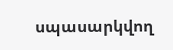սպասարկվող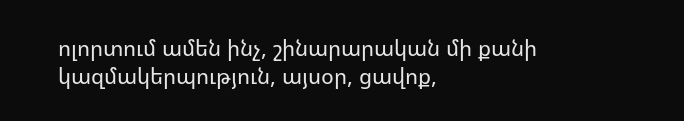ոլորտում ամեն ինչ, շինարարական մի քանի կազմակերպություն, այսօր, ցավոք,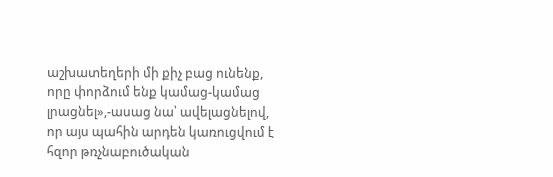աշխատեղերի մի քիչ բաց ունենք, որը փորձում ենք կամաց-կամաց լրացնել»,-ասաց նա՝ ավելացնելով, որ այս պահին արդեն կառուցվում է հզոր թռչնաբուծական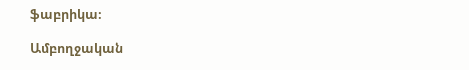ֆաբրիկա։

Ամբողջական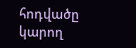հոդվածը կարող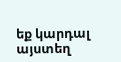եք կարդալ այստեղ